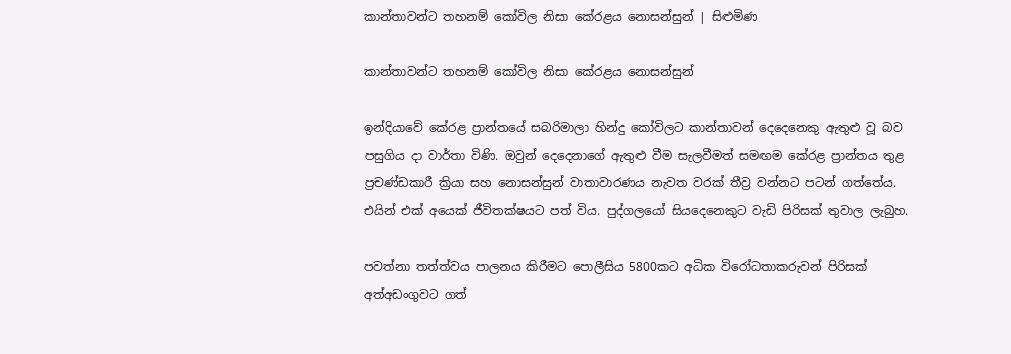කාන්තාවන්ට තහනම් කෝවිල නිසා කේරළය නොසන්සුන් | සිළුමිණ

කාන්තාවන්ට තහනම් කෝවිල නිසා කේරළය නොසන්සුන්

ඉන්දියාවේ කේරළ ප්‍රාන්තයේ සබරිමාලා හින්දු කෝවිලට කාන්තාවන් දෙදෙනෙකු ඇතුළු වූ බව පසුගිය දා වාර්තා විණි. ඔවුන් දෙදෙනාගේ ඇතුළු වීම සැලවීමත් සමඟම කේරළ ප්‍රාන්තය තුළ ප්‍රචණ්ඩකාරී ක්‍රියා සහ නොසන්සුන් වාතාවාරණය නැවත වරක් තීව්‍ර වන්නට පටන් ගත්තේය. එයින් එක් අයෙක් ජීවිතක්ෂයට පත් විය. පුද්ගලයෝ සියදෙනෙකුට වැඩි පිරිසක් තුවාල ලැබුහ.

පවත්නා තත්ත්වය පාලනය කිරීමට පොලීසිය 5800කට අධික විරෝධතාකරුවන් පිරිසක් අත්අඩංගුවට ගත්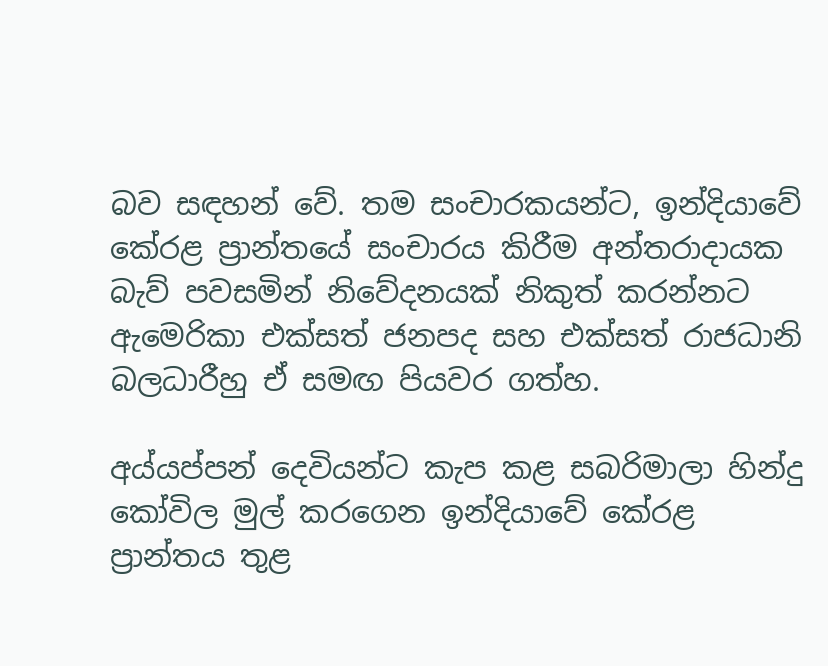බව සඳහන් වේ. තම සංචාරකයන්ට, ඉන්දියාවේ කේරළ ප්‍රාන්තයේ සංචාරය කිරීම අන්තරාදායක බැව් පවසමින් නිවේදනයක් නිකුත් කරන්නට ඇමෙරිකා එක්සත් ජනපද සහ එක්සත් රාජධානි බලධාරීහු ඒ සමඟ පියවර ගත්හ.

අය්යප්පන් දෙවියන්ට කැප කළ සබරිමාලා හින්දු කෝවිල මුල් කරගෙන ඉන්දියාවේ කේරළ ප්‍රාන්තය තුළ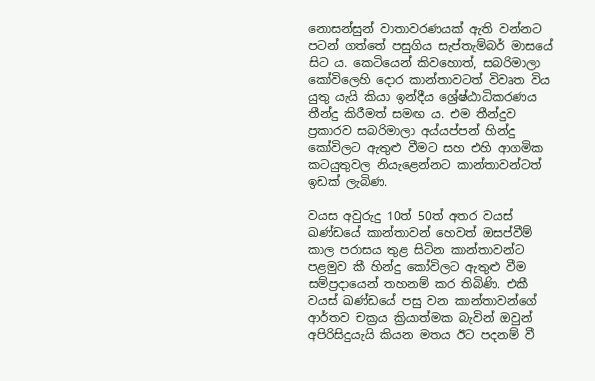නොසන්සුන් වාතාවරණයක් ඇති වන්නට පටන් ගත්තේ පසුගිය සැප්තැම්බර් මාසයේ සිට ය. කෙටියෙන් කිවහොත්, සබරිමාලා කෝවිලෙහි දොර කාන්තාවටත් විවෘත විය යුතු යැයි කියා ඉන්දීය ශ්‍රේෂ්ඨාධිකරණය තීන්දු කිරීමත් සමඟ ය. එම තීන්දුව ප්‍රකාරව සබරිමාලා අය්යප්පන් හින්දු කෝවිලට ඇතුළු වීමට සහ එහි ආගමික කටයුතුවල නියැළෙන්නට කාන්තාවන්ටත් ඉඩක් ලැබිණ.

වයස අවුරුදු 10ත් 50ත් අතර වයස් ඛණ්ඩයේ කාන්තාවන් හෙවත් ඔසප්වීම් කාල පරාසය තුළ සිටින කාන්තාවන්ට පළමුව කී හින්දු කෝවිලට ඇතුළු වීම සම්ප්‍රදායෙන් තහනම් කර තිබිණි. එකී වයස් ඛණ්ඩයේ පසු වන කාන්තාවන්ගේ ආර්තව චක්‍රය ක්‍රියාත්මක බැවින් ඔවුන් අපිරිසිදුයැයි කියන මතය ඊට පදනම් වී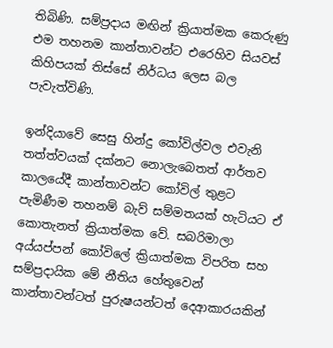තිබිණි. සම්ප්‍රදාය මඟින් ක්‍රියාත්මක කෙරුණු එම තහනම කාන්තාවන්ට එරෙහිව සියවස් කිහිපයක් තිස්සේ නිර්ධය ලෙස බල පැවැත්විණි.

ඉන්දියාවේ සෙසු හින්දු කෝවිල්වල එවැනි තත්ත්වයක් දක්නට නොලැබෙතත් ආර්තව කාලයේදී කාන්තාවන්ට කෝවිල් තුළට පැමිණීම තහනම් බැව් සම්මතයක් හැටියට ඒ කොතැනත් ක්‍රියාත්මක වේ. සබරිමාලා අය්යප්පන් කෝවිලේ ක්‍රියාත්මක විපරිත සහ සම්ප්‍රදායික මේ නීතිය හේතුවෙන් කාන්තාවන්ටත් පුරුෂයන්ටත් දෙආකාරයකින්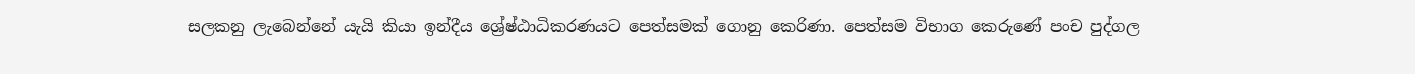සලකනු ලැබෙන්නේ යැයි කියා ඉන්දීය ශ්‍රේෂ්ඨාධිකරණයට පෙත්සමක් ගොනු කෙරිණා. පෙත්සම විභාග කෙරුණේ පංච පුද්ගල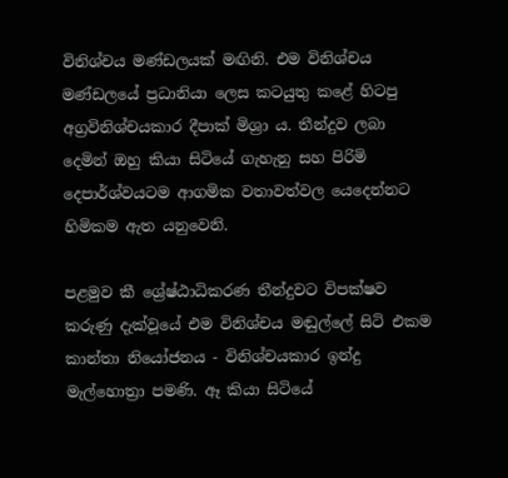විනිශ්චය මණ්ඩලයක් මඟිනි. එම විනිශ්චය මණ්ඩලයේ ප්‍රධානියා ලෙස කටයුතු කළේ හිටපු අග්‍රවිනිශ්චයකාර දීපාක් මිශ්‍රා ය. තීන්දුව ලබා දෙමින් ඔහු කියා සිටියේ ගැහැනු සහ පිරිමි දෙපාර්ශ්වයටම ආගමික වතාවත්වල යෙදෙන්නට හිමිකම ඇත යනුවෙනි.

පළමුව කී ශ්‍රේෂ්ඨාධිකරණ තීන්දුවට විපක්ෂව කරුණු දැක්වූයේ එම විනිශ්චය මඬුල්ලේ සිටි එකම කාන්තා නියෝජනය - විනිශ්චයකාර ඉන්දු මැල්හොත්‍රා පමණි. ඈ කියා සිටියේ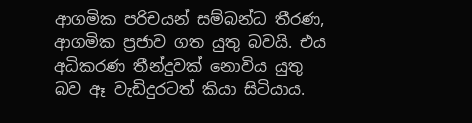ආගමික පරිචයන් සම්බන්ධ තීරණ, ආගමික ප්‍රජාව ගත යුතු බවයි. එය අධිකරණ තීන්දුවක් නොවිය යුතු බව ඈ වැඩිදුරටත් කියා සිටියාය.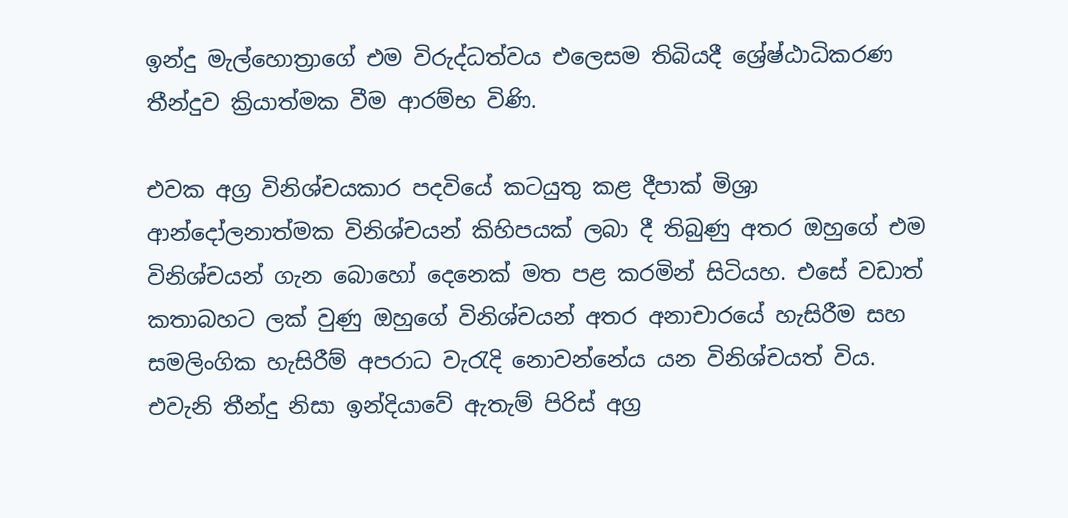ඉන්දු මැල්හොත්‍රාගේ එම විරුද්ධත්වය එලෙසම තිබියදී ශ්‍රේෂ්ඨාධිකරණ තීන්දුව ක්‍රියාත්මක වීම ආරම්භ විණි.

එවක අග්‍ර විනිශ්චයකාර පදවියේ කටයුතු කළ දීපාක් මිශ්‍රා ආන්දෝලනාත්මක විනිශ්චයන් කිහිපයක් ලබා දී තිබුණු අතර ඔහුගේ එම විනිශ්චයන් ගැන බොහෝ දෙනෙක් මත පළ කරමින් සිටියහ. එසේ වඩාත් කතාබහට ලක් වුණු ඔහුගේ විනිශ්චයන් අතර අනාචාරයේ හැසිරීම සහ සමලිංගික හැසිරීම් අපරාධ වැරැදි නොවන්නේය යන විනිශ්චයත් විය. එවැනි තීන්දු නිසා ඉන්දියාවේ ඇතැම් පිරිස් අග්‍ර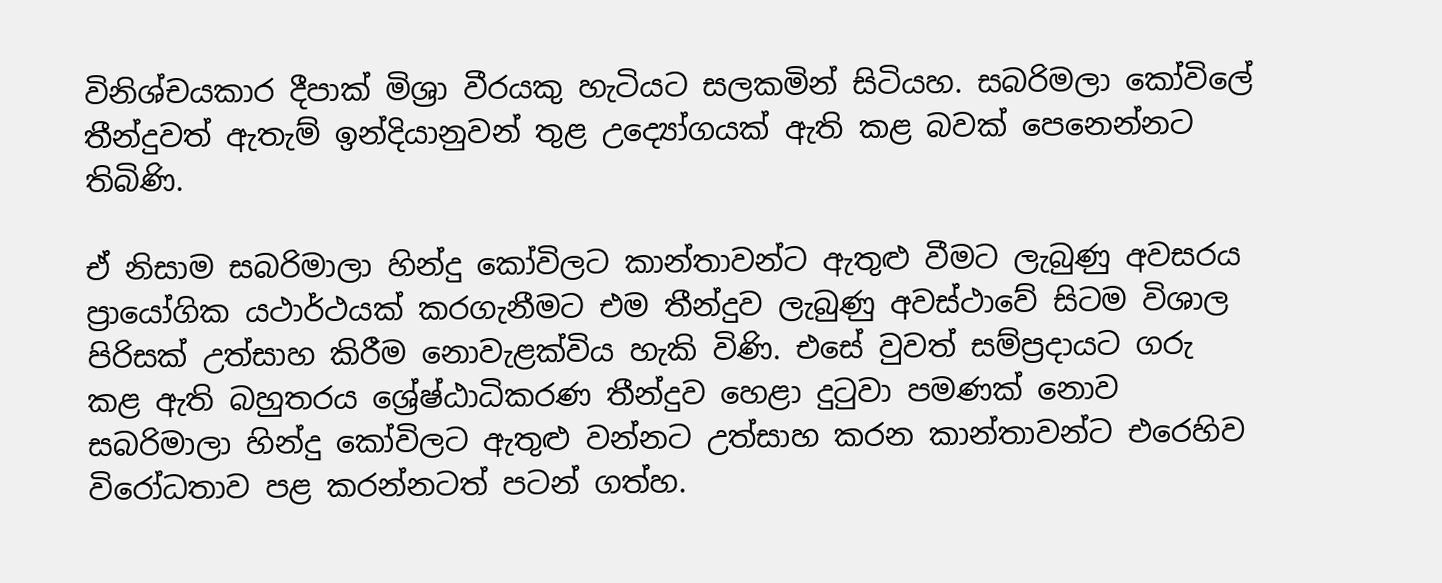විනිශ්චයකාර දීපාක් මිශ්‍රා වීරයකු හැටියට සලකමින් සිටියහ. සබරිමලා කෝවිලේ තීන්දුවත් ඇතැම් ඉන්දියානුවන් තුළ උද්‍යෝගයක් ඇති කළ බවක් පෙනෙන්නට තිබිණි.

ඒ නිසාම සබරිමාලා හින්දු කෝවිලට කාන්තාවන්ට ඇතුළු වීමට ලැබුණු අවසරය ප්‍රායෝගික යථාර්ථයක් කරගැනීමට එම තීන්දුව ලැබුණු අවස්ථාවේ සිටම විශාල පිරිසක් උත්සාහ කිරීම නොවැළක්විය හැකි විණි. එසේ වුවත් සම්ප්‍රදායට ගරු කළ ඇති බහුතරය ශ්‍රේෂ්ඨාධිකරණ තීන්දුව හෙළා දුටුවා පමණක් නොව සබරිමාලා හින්දු කෝවිලට ඇතුළු වන්නට උත්සාහ කරන කාන්තාවන්ට එරෙහිව විරෝධතාව පළ කරන්නටත් පටන් ගත්හ.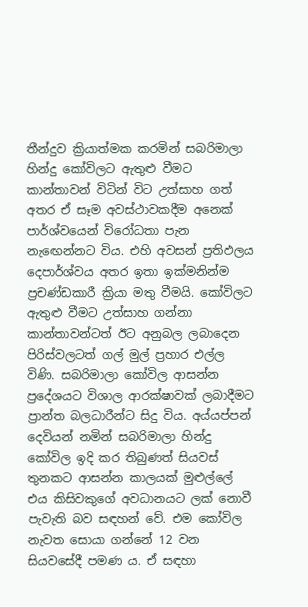තීන්දුව ක්‍රියාත්මක කරමින් සබරිමාලා හින්දු කෝවිලට ඇතුළු වීමට කාන්තාවන් විටින් විට උත්සාහ ගත් අතර ඒ සෑම අවස්ථාවකදීම අනෙක් පාර්ශ්වයෙන් විරෝධතා පැන නැඟෙන්නට විය. එහි අවසන් ප්‍රතිඵලය දෙපාර්ශ්වය අතර ඉතා ඉක්මනින්ම ප්‍රචණ්ඩකාරී ක්‍රියා මතු වීමයි. කෝවිලට ඇතුළු වීමට උත්සාහ ගන්නා කාන්තාවන්ටත් ඊට අනුබල ලබාදෙන පිරිස්වලටත් ගල් මුල් ප්‍රහාර එල්ල විණි. සබරිමාලා කෝවිල ආසන්න ප්‍රදේශයට විශාල ආරක්ෂාවක් ලබාදීමට ප්‍රාන්ත බලධාරීන්ට සිදු විය. අය්යප්පන් දෙවියන් නමින් සබරිමාලා හින්දු කෝවිල ඉදි කර තිබුණත් සියවස් තුනකට ආසන්න කාලයක් මුළුල්ලේ එය කිසිවකුගේ අවධානයට ලක් නොවී පැවැති බව සඳහන් වේ. එම කෝවිල නැවත සොයා ගන්නේ 12 වන සියවසේදී පමණ ය. ඒ සඳහා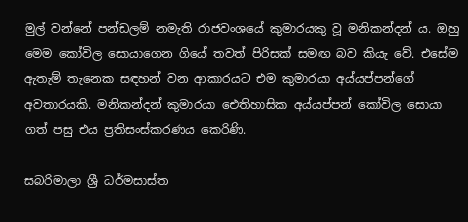මුල් වන්නේ පන්ඩලම් නමැති රාජවංශයේ කුමාරයකු වූ මනිකන්දන් ය. ඔහු මෙම කෝවිල සොයාගෙන ගියේ තවත් පිරිසක් සමඟ බව කියැ වේ. එසේම ඇතැම් තැනෙක සඳහන් වන ආකාරයට එම කුමාරයා අය්යප්පන්ගේ අවතාරයකි. මනිකන්දන් කුමාරයා ඓතිහාසික අය්යප්පන් කෝවිල සොයා ගත් පසු එය ප්‍රතිසංස්කරණය කෙරිණි.

සබරිමාලා ශ්‍රී ධර්මසාස්ත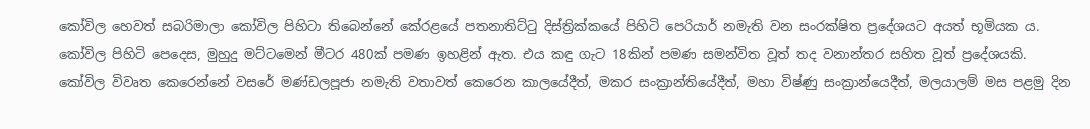කෝවිල හෙවත් සබරිමාලා කෝවිල පිහිටා තිබෙන්නේ කේරළයේ පතනාතිට්ටු දිස්ත්‍රික්කයේ පිහිටි පෙරියාර් නමැති වන සංරක්ෂිත ප්‍රදේශයට අයත් භූමියක ය. කෝවිල පිහිටි පෙදෙස, මුහුදු මට්ටමෙන් මීටර 480ක් පමණ ඉහළින් ඇත. එය කඳු ගැට 18කින් පමණ සමන්විත වූත් තද වනාන්තර සහිත වූත් ප්‍රදේශයකි. කෝවිල විවෘත කෙරෙන්නේ වසරේ මණ්ඩලපූජා නමැති වතාවත් කෙරෙන කාලයේදීත්, මකර සංක්‍රාන්තියේදීත්, මහා විෂ්ණු සංක්‍රාන්යෙදීත්, මලයාලම් මස පළමු දින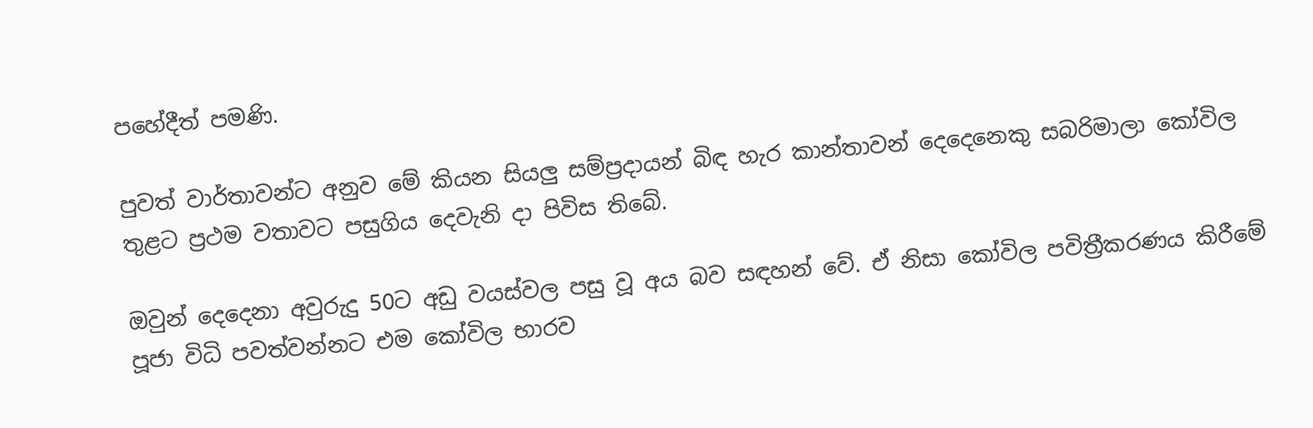පහේදීත් පමණි.

පුවත් වාර්තාවන්ට අනුව මේ කියන සියලු සම්ප්‍රදායන් බිඳ හැර කාන්තාවන් දෙදෙනෙකු සබරිමාලා කෝවිල තුළට ප්‍රථම වතාවට පසුගිය දෙවැනි දා පිවිස තිබේ.

ඔවුන් දෙදෙනා අවුරුදු 50ට අඩු වයස්වල පසු වූ අය බව සඳහන් වේ. ඒ නිසා කෝවිල පවිත්‍රීකරණය කිරීමේ පූජා විධි පවත්වන්නට එම කෝවිල භාරව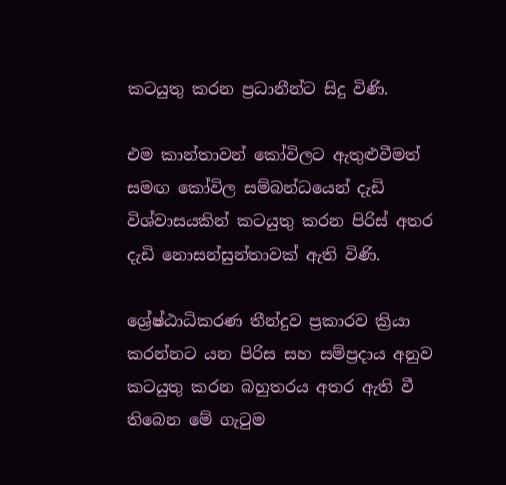කටයුතු කරන ප්‍රධානීන්ට සිදු විණි.

එම කාන්තාවන් කෝවිලට ඇතුළුවීමත් සමඟ කෝවිල සම්බන්ධයෙන් දැඩි විශ්වාසයකින් කටයුතු කරන පිරිස් අතර දැඩි නොසන්සුන්තාවක් ඇති විණි.

ශ්‍රේෂ්ඨාධිකරණ තීන්දුව ප්‍රකාරව ක්‍රියා කරන්නට යන පිරිස සහ සම්ප්‍රදාය අනුව කටයුතු කරන බහුතරය අතර ඇති වී තිබෙන මේ ගැටුම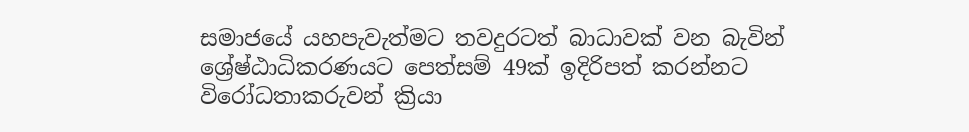සමාජයේ යහපැවැත්මට තවදුරටත් බාධාවක් වන බැවින් ශ්‍රේෂ්ඨාධිකරණයට පෙත්සම් 49ක් ඉදිරිපත් කරන්නට විරෝධතාකරුවන් ක්‍රියා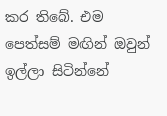කර තිබේ. එම පෙත්සම් මඟින් ඔවුන් ඉල්ලා සිටින්නේ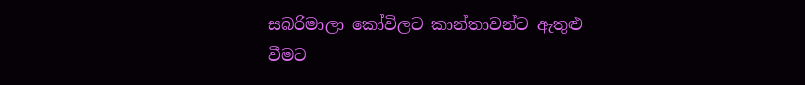සබරිමාලා කෝවිලට කාන්තාවන්ට ඇතුළු වීමට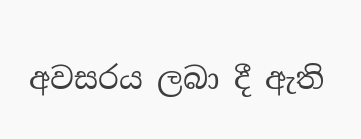අවසරය ලබා දී ඇති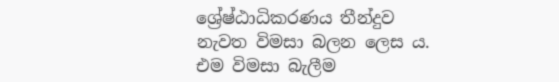ශ්‍රේෂ්ඨාධිකරණය තීන්දුව නැවත විමසා බලන ලෙස ය. එම විමසා බැලීම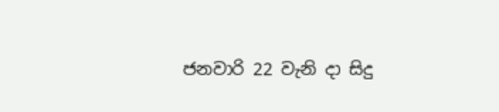ජනවාරි 22 වැනි දා සිදු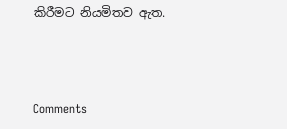කිරීමට නියමිතව ඇත.



Comments